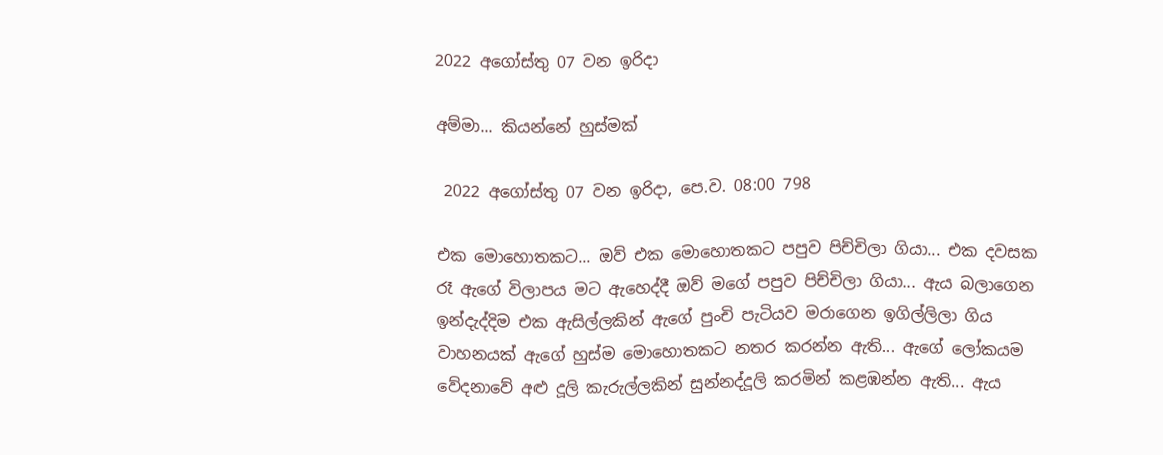2022 අගෝස්තු 07 වන ඉරිදා

අම්මා... කියන්නේ හුස්මක්

 2022 අගෝස්තු 07 වන ඉරිදා, පෙ.ව. 08:00 798

එක මොහොතකට... ඔව් එක මොහොතකට පපුව පිච්චිලා ගියා... එක දවසක රෑ ඇගේ විලාපය මට ඇහෙද්දී ඔව් මගේ පපුව පිච්චිලා ගියා... ඇය බලාගෙන ඉන්දැද්දිම එක ඇසිල්ලකින් ඇගේ පුංචි පැටියව මරාගෙන ඉගිල්ලිලා ගිය වාහනයක් ඇගේ හුස්ම මොහොතකට නතර කරන්න ඇති... ඇගේ ලෝකයම වේදනාවේ අළු දූලි කැරුල්ලකින් සුන්නද්දූලි කරමින් කළඹන්න ඇති... ඇය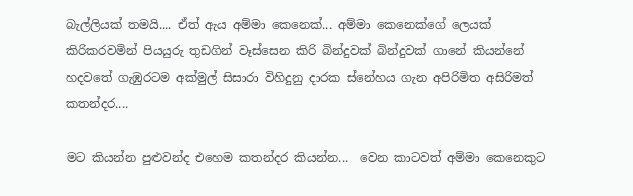බැල්ලියක් තමයි.... ඒත් ඇය අම්මා කෙනෙක්... අම්මා කෙනෙක්ගේ ලෙයක් කිරිකරවමින් පියයුරු තුඩගින් වෑස්සෙන කිරි බින්දුවක් බින්දුවක් ගානේ කියන්නේ හදවතේ ගැඹුරටම අක්මුල් සිසාරා විහිදුනු දාරක ස්නේහය ගැන අපිරිමිත අසිරිමත් කතන්දර....

මට කියන්න පුළුවන්ද එහෙම කතන්දර කියන්න...  වෙන කාටවත් අම්මා කෙනෙකුට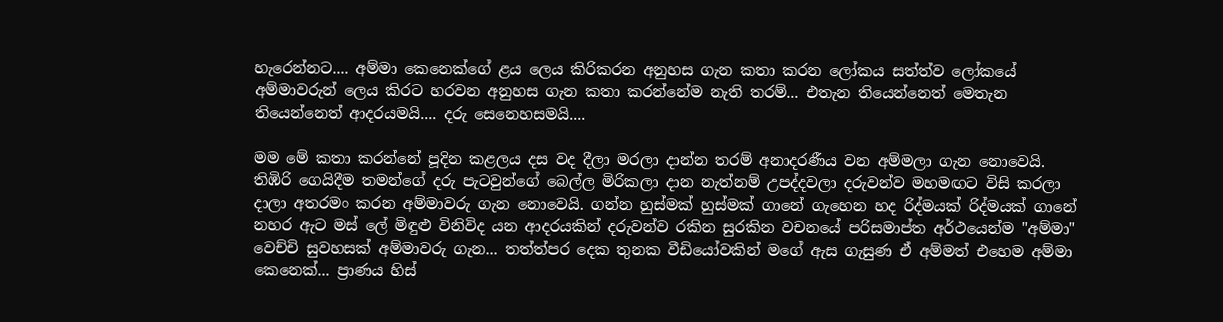හැරෙන්නට.... අම්මා කෙනෙක්ගේ ළය ලෙය කිරිකරන අනුහස ගැන කතා කරන ලෝකය සත්ත්ව ලෝකයේ අම්මාවරුන් ලෙය කිරට හරවන අනුහස ගැන කතා කරන්නේම නැති තරම්... එතැන තියෙන්නෙත් මෙතැන තියෙන්නෙත් ආදරයමයි.... දරු සෙනෙහසමයි....

මම මේ කතා කරන්නේ පූදින කළලය දස වද දීලා මරලා දාන්න තරම් අනාදරණීය වන අම්මලා ගැන නොවෙයි. තිඹිරි ගෙයිදීම තමන්ගේ දරු පැටවුන්ගේ බෙල්ල මිරිකලා දාන නැත්නම් උපද්දවලා දරුවන්ව මහමඟට විසි කරලා දාලා අතරමං කරන අම්මාවරු ගැන නොවෙයි. ගන්න හුස්මක් හුස්මක් ගානේ ගැහෙන හද රිද්මයක් රිද්මයක් ගානේ නහර ඇට මස් ලේ මිඳුළු විනිවිද යන ආදරයකින් දරුවන්ව රකින සුරකින වචනයේ පරිසමාප්ත අර්ථයෙන්ම "අම්මා" වෙච්චි සුවහසක් අම්මාවරු ගැන... තත්ත්පර දෙක තුනක වීඩියෝවකින් මගේ ඇස ගැසුණ ඒ අම්මත් එහෙම අම්මා කෙනෙක්... ප්‍රාණය හිස්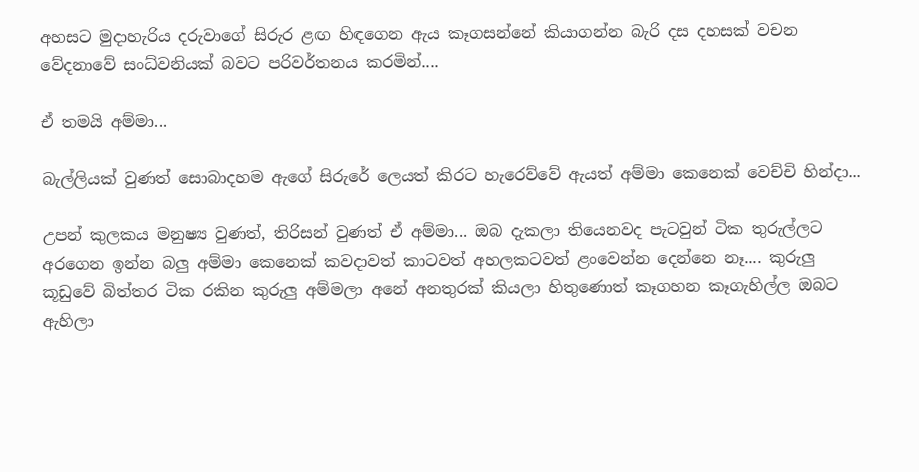අහසට මුදාහැරිය දරුවාගේ සිරුර ළඟ හිඳගෙන ඇය කෑගසන්නේ කියාගන්න බැරි දස දහසක් වචන වේදනාවේ සංධ්වනියක් බවට පරිවර්තනය කරමින්....

ඒ තමයි අම්මා...

බැල්ලියක් වුණත් සොබාදහම ඇගේ සිරුරේ ලෙයත් කිරට හැරෙව්වේ ඇයත් අම්මා කෙනෙක් වෙච්චි හින්දා...

උපන් කුලකය මනුෂ්‍ය වුණත්, තිරිසන් වුණත් ඒ අම්මා... ඔබ දැකලා තියෙනවද පැටවුන් ටික තුරුල්ලට අරගෙන ඉන්න බලු අම්මා කෙනෙක් කවදාවත් කාටවත් අහලකටවත් ළංවෙන්න දෙන්නෙ නෑ.... කුරුලු කූඩුවේ බිත්තර ටික රකින කුරුලු අම්මලා අනේ අනතුරක් කියලා හිතුණොත් කෑගහන කෑගැහිල්ල ඔබට ඇහිලා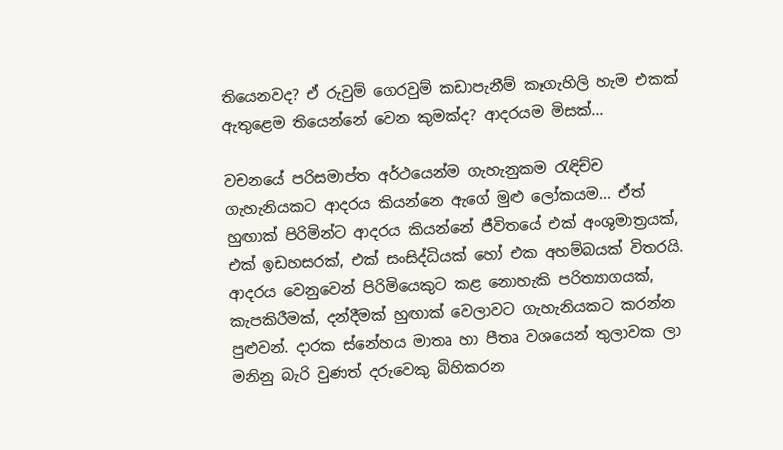තියෙනවද? ඒ රුවුම් ගෙරවුම් කඩාපැනීම් කෑගැහිලි හැම එකක් ඇතුළෙම තියෙන්නේ වෙන කුමක්ද? ආදරයම මිසක්...

වචනයේ පරිසමාප්ත අර්ථයෙන්ම ගැහැනුකම රැඳිච්ච ගැහැනියකට ආදරය කියන්නෙ ඇගේ මුළු ලෝකයම... ඒත් හුඟාක් පිරිමින්ට ආදරය කියන්නේ ජීවිතයේ එක් අංශුමාත්‍රයක්, එක් ඉඩහසරක්, එක් සංසිද්ධියක් හෝ එක අහම්බයක් විතරයි. ආදරය වෙනුවෙන් පිරිමියෙකුට කළ නොහැකි පරිත්‍යාගයක්, කැපකිරීමක්, දන්දීමක් හුඟාක් වෙලාවට ගැහැනියකට කරන්න පුළුවන්. දාරක ස්නේහය මාතෘ හා පීතෘ වශයෙන් තුලාවක ලා මනිනු බැරි වුණත් දරුවෙකු බිහිකරන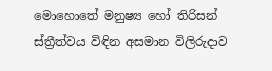මොහොතේ මනුෂ්‍ය හෝ තිරිසන් ස්ත්‍රීත්වය විඳින අසමාන විලිරුදාව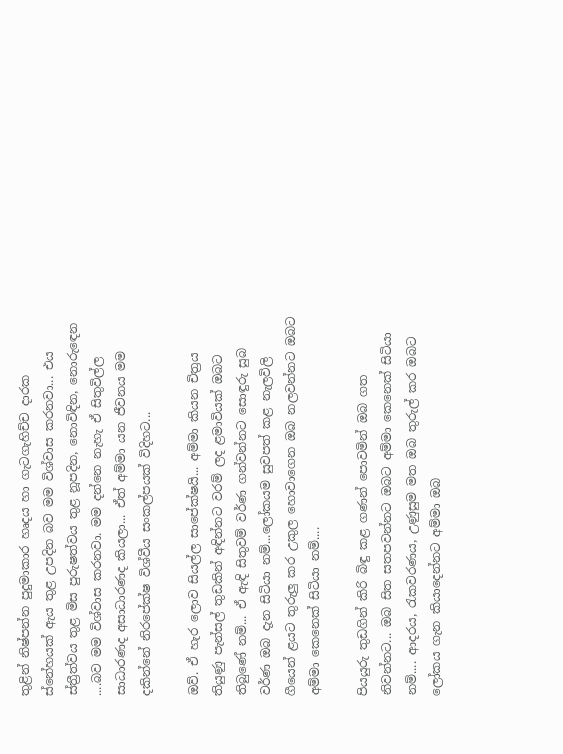තුළින් නිෂ්පන්න පුදුමාකාර හෘදය හා ගැටගැහිච්ච දාරක ස්නේහයක් ඇය තුළ උපදින බව මම විශ්වාස කරනවා... එය ස්ත්‍රීත්වය තුළ මිස පුරුෂත්වය තුළ නූපදින, නොවිඳින, නොරුඳෙන ....බව මම විශ්වාස කරනවා. මම දන්නෙ නැහැ ඒ සිතුවිල්ල සාධාරණද අසාධාරණද කියලා... ඒත් අම්මා යන ජීවනය මම දකින්නේ නිරපේක්ෂ විශ්වීය සංකල්පයක් විදිහට...

ඔව්. ඒ හැර ලොව සියල්ල සාපේක්ෂයි... අම්මා කියන චිත්‍රය තියුණු පැන්සල් තුඩකින් අඳින්නට වරම් ලද ළමාවියක් ඔබට තිබුණේ නම්... ඒ ඇඳි සිතුවම් වර්ණ ගන්වන්නට සොඳුරු සුබ වර්ණ ඔබ දැන සිටියා නම්...ලෝකයම සුවපත් කළ නැලවිලි ගීයෙන් ළයට තුරුලු කර උකුල හොවාගෙන ඔබ නලවන්නට ඔබට අම්මා කෙනෙක් සිටියා නම්....

පියයුරු තුඩගින් කිරි බිඳු කළ ගණන් පොවමින් ඔබ ගත නිවන්නට... ඔබ සිත සතපවන්නට ඔබට අම්මා කෙනෙක් සිටියා නම්.... ආදරය, රැකවරණය, උණුසුම මත ඔබ තුරුල් කර ඔබට ලෝකය ගැන කියාදෙන්නට අම්මා ඔබ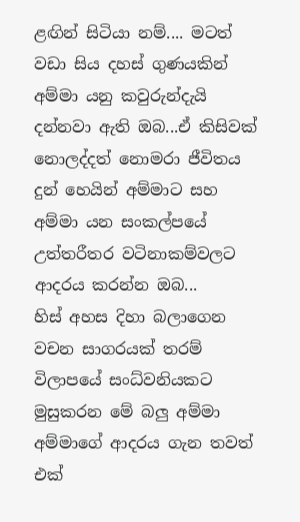ළඟින් සිටියා නම්.... මටත් වඩා සිය දහස් ගුණයකින් අම්මා යනු කවුරුන්දැයි දන්නවා ඇති ඔබ...ඒ කිසිවක් නොලද්දත් නොමරා ජීවිතය දුන් හෙයින් අම්මාට සහ අම්මා යන සංකල්පයේ උත්තරීතර වටිනාකම්වලට ආදරය කරන්න ඔබ...
හිස් අහස දිහා බලාගෙන වචන සාගරයක් තරම් විලාපයේ සංධ්වනියකට මුසුකරන මේ බලු අම්මා අම්මාගේ ආදරය ගැන තවත් එක්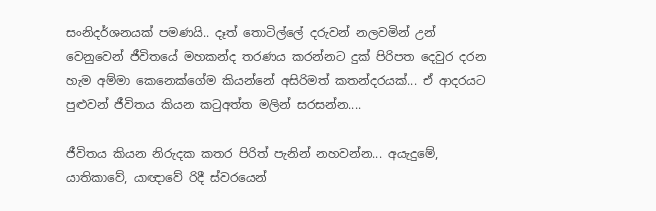සංනිදර්ශනයක් පමණයි.. දෑත් තොටිල්ලේ දරුවන් නලවමින් උන් වෙනුවෙන් ජීවිතයේ මහකන්ද තරණය කරන්නට දුක් පිරිපත දෙවුර දරන හැම අම්මා කෙනෙක්ගේම කියන්නේ අසිරිමත් කතන්දරයක්... ඒ ආදරයට පුළුවන් ජීවිතය කියන කටුඅත්ත මලින් සරසන්න....

ජීවිතය කියන නිරුදක කතර පිරිත් පැනින් නහවන්න... අයැදුමේ, යාතිකාවේ, යාඥාවේ රිදී ස්වරයෙන්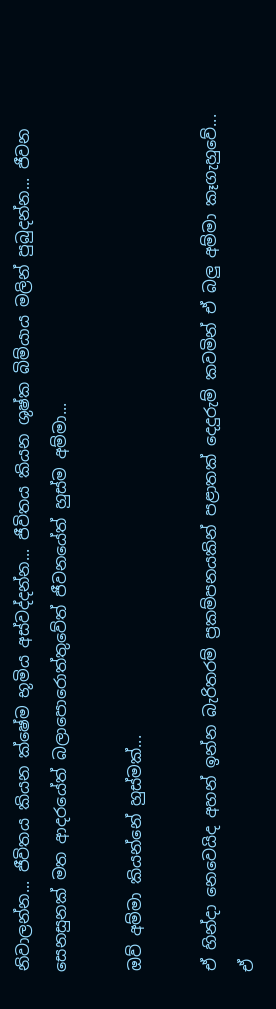නිවාලන්න... ජීවිතය කියන ක්ෂේම භූමිය අස්වද්දන්න... ජීවිතය කියන ශුෂ්ක බිම්යාය මලින් පුබුදන්න... ජීවන සෙනසුනක් මත ආදරයේත් බලාපොරොත්තුවේත් ජීවනයේත් හුස්ම අම්මා...

ඔව් අම්මා කියන්නේ හුස්මක්...

ඒ හින්දා නෙවෙයිද අහන් ඉන්න බැරිතරම් ප්‍රකම්පනයකින් පළාතක් දෙදුරුම් කවමින් ඒ බලු අම්මා කෑගැහුවේ... ඒ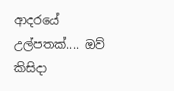ආදරයේ උල්පතක්.... ඔව් කිසිදා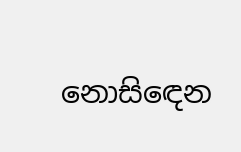නොසිඳෙන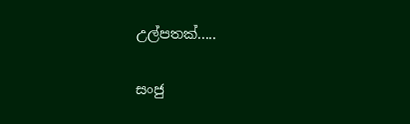උල්පතක්.....

සංජු